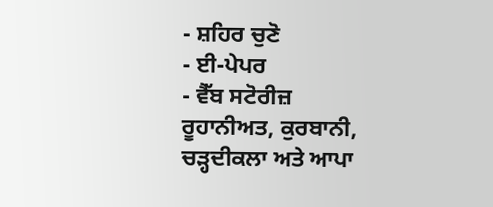- ਸ਼ਹਿਰ ਚੁਣੋ
- ਈ-ਪੇਪਰ
- ਵੈੱਬ ਸਟੋਰੀਜ਼
ਰੂਹਾਨੀਅਤ, ਕੁਰਬਾਨੀ, ਚੜ੍ਹਦੀਕਲਾ ਅਤੇ ਆਪਾ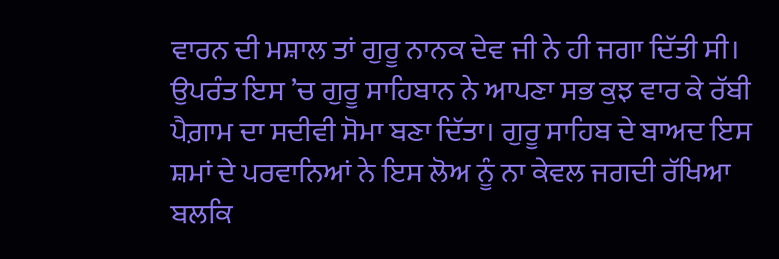ਵਾਰਨ ਦੀ ਮਸ਼ਾਲ ਤਾਂ ਗੁਰੂ ਨਾਨਕ ਦੇਵ ਜੀ ਨੇ ਹੀ ਜਗਾ ਦਿੱਤੀ ਸੀ। ਉਪਰੰਤ ਇਸ ’ਚ ਗੁਰੂ ਸਾਹਿਬਾਨ ਨੇ ਆਪਣਾ ਸਭ ਕੁਝ ਵਾਰ ਕੇ ਰੱਬੀ ਪੈਗ਼ਾਮ ਦਾ ਸਦੀਵੀ ਸੋਮਾ ਬਣਾ ਦਿੱਤਾ। ਗੁਰੂ ਸਾਹਿਬ ਦੇ ਬਾਅਦ ਇਸ ਸ਼ਮਾਂ ਦੇ ਪਰਵਾਨਿਆਂ ਨੇ ਇਸ ਲੋਅ ਨੂੰ ਨਾ ਕੇਵਲ ਜਗਦੀ ਰੱਖਿਆ ਬਲਕਿ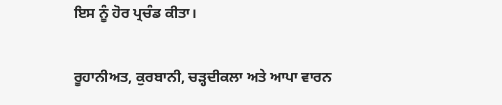ਇਸ ਨੂੰ ਹੋਰ ਪ੍ਰਚੰਡ ਕੀਤਾ।

ਰੂਹਾਨੀਅਤ, ਕੁਰਬਾਨੀ, ਚੜ੍ਹਦੀਕਲਾ ਅਤੇ ਆਪਾ ਵਾਰਨ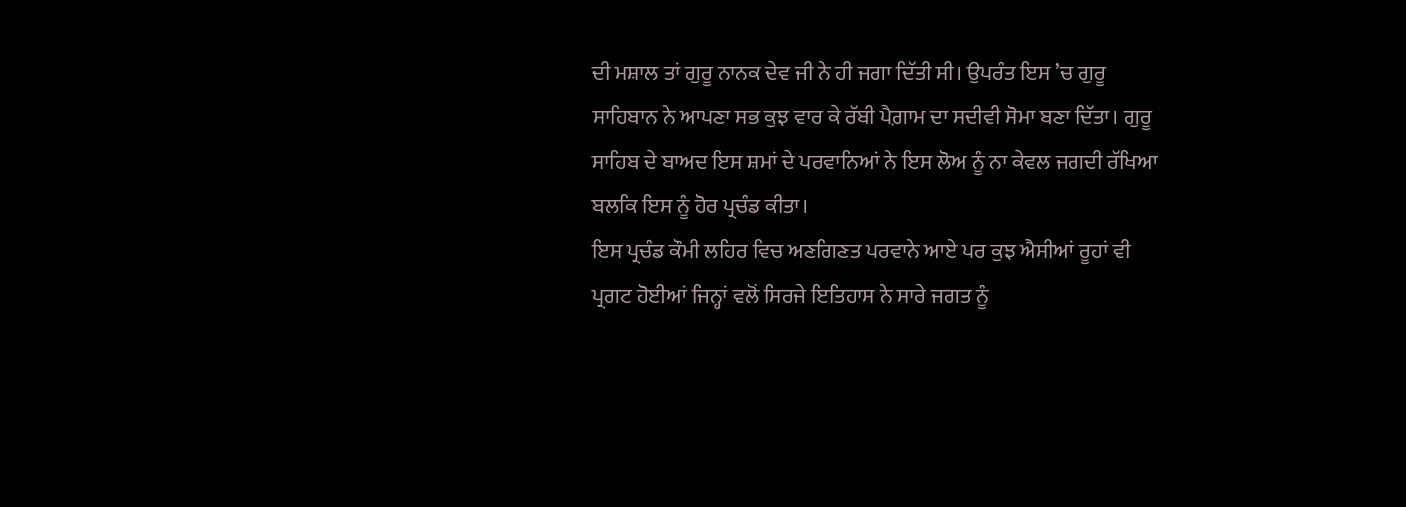ਦੀ ਮਸ਼ਾਲ ਤਾਂ ਗੁਰੂ ਨਾਨਕ ਦੇਵ ਜੀ ਨੇ ਹੀ ਜਗਾ ਦਿੱਤੀ ਸੀ। ਉਪਰੰਤ ਇਸ ’ਚ ਗੁਰੂ ਸਾਹਿਬਾਨ ਨੇ ਆਪਣਾ ਸਭ ਕੁਝ ਵਾਰ ਕੇ ਰੱਬੀ ਪੈਗ਼ਾਮ ਦਾ ਸਦੀਵੀ ਸੋਮਾ ਬਣਾ ਦਿੱਤਾ। ਗੁਰੂ ਸਾਹਿਬ ਦੇ ਬਾਅਦ ਇਸ ਸ਼ਮਾਂ ਦੇ ਪਰਵਾਨਿਆਂ ਨੇ ਇਸ ਲੋਅ ਨੂੰ ਨਾ ਕੇਵਲ ਜਗਦੀ ਰੱਖਿਆ ਬਲਕਿ ਇਸ ਨੂੰ ਹੋਰ ਪ੍ਰਚੰਡ ਕੀਤਾ।
ਇਸ ਪ੍ਰਚੰਡ ਕੌਮੀ ਲਹਿਰ ਵਿਚ ਅਣਗਿਣਤ ਪਰਵਾਨੇ ਆਏ ਪਰ ਕੁਝ ਐਸੀਆਂ ਰੂਹਾਂ ਵੀ ਪ੍ਰਗਟ ਹੋਈਆਂ ਜਿਨ੍ਹਾਂ ਵਲੋਂ ਸਿਰਜੇ ਇਤਿਹਾਸ ਨੇ ਸਾਰੇ ਜਗਤ ਨੂੰ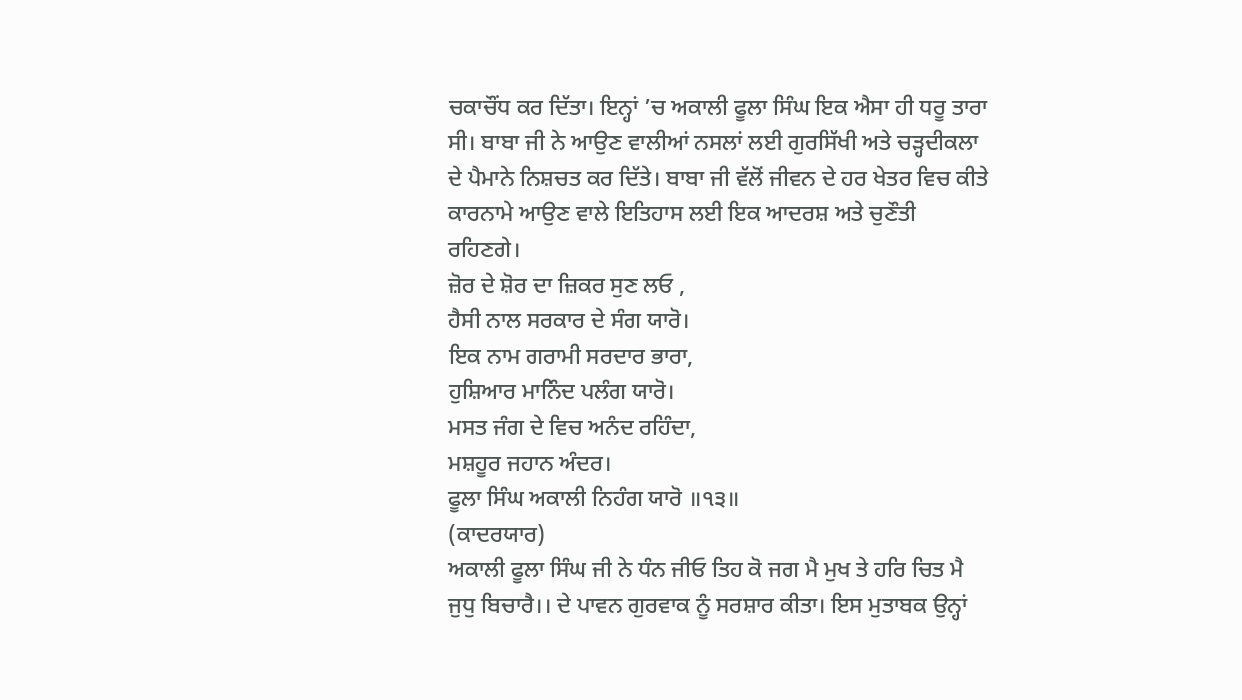ਚਕਾਚੌਂਧ ਕਰ ਦਿੱਤਾ। ਇਨ੍ਹਾਂ ’ਚ ਅਕਾਲੀ ਫੂਲਾ ਸਿੰਘ ਇਕ ਐਸਾ ਹੀ ਧਰੂ ਤਾਰਾ ਸੀ। ਬਾਬਾ ਜੀ ਨੇ ਆਉਣ ਵਾਲੀਆਂ ਨਸਲਾਂ ਲਈ ਗੁਰਸਿੱਖੀ ਅਤੇ ਚੜ੍ਹਦੀਕਲਾ ਦੇ ਪੈਮਾਨੇ ਨਿਸ਼ਚਤ ਕਰ ਦਿੱਤੇ। ਬਾਬਾ ਜੀ ਵੱਲੋਂ ਜੀਵਨ ਦੇ ਹਰ ਖੇਤਰ ਵਿਚ ਕੀਤੇ ਕਾਰਨਾਮੇ ਆਉਣ ਵਾਲੇ ਇਤਿਹਾਸ ਲਈ ਇਕ ਆਦਰਸ਼ ਅਤੇ ਚੁਣੌਤੀ ਰਹਿਣਗੇ।
ਜ਼ੋਰ ਦੇ ਸ਼ੋਰ ਦਾ ਜ਼ਿਕਰ ਸੁਣ ਲਓ ,
ਹੈਸੀ ਨਾਲ ਸਰਕਾਰ ਦੇ ਸੰਗ ਯਾਰੋ।
ਇਕ ਨਾਮ ਗਰਾਮੀ ਸਰਦਾਰ ਭਾਰਾ,
ਹੁਸ਼ਿਆਰ ਮਾਨਿੰਦ ਪਲੰਗ ਯਾਰੋ।
ਮਸਤ ਜੰਗ ਦੇ ਵਿਚ ਅਨੰਦ ਰਹਿੰਦਾ,
ਮਸ਼ਹੂਰ ਜਹਾਨ ਅੰਦਰ।
ਫੂਲਾ ਸਿੰਘ ਅਕਾਲੀ ਨਿਹੰਗ ਯਾਰੋ ॥੧੩॥
(ਕਾਦਰਯਾਰ)
ਅਕਾਲੀ ਫੂਲਾ ਸਿੰਘ ਜੀ ਨੇ ਧੰਨ ਜੀਓ ਤਿਹ ਕੋ ਜਗ ਮੈ ਮੁਖ ਤੇ ਹਰਿ ਚਿਤ ਮੈ ਜੁਧੁ ਬਿਚਾਰੈ।। ਦੇ ਪਾਵਨ ਗੁਰਵਾਕ ਨੂੰ ਸਰਸ਼ਾਰ ਕੀਤਾ। ਇਸ ਮੁਤਾਬਕ ਉਨ੍ਹਾਂ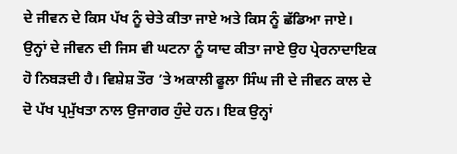ਦੇ ਜੀਵਨ ਦੇ ਕਿਸ ਪੱਖ ਨੂੰ ਚੇਤੇ ਕੀਤਾ ਜਾਏ ਅਤੇ ਕਿਸ ਨੂੰ ਛੱਡਿਆ ਜਾਏ। ਉਨ੍ਹਾਂ ਦੇ ਜੀਵਨ ਦੀ ਜਿਸ ਵੀ ਘਟਨਾ ਨੂੰ ਯਾਦ ਕੀਤਾ ਜਾਏ ਉਹ ਪ੍ਰੇਰਨਾਦਾਇਕ ਹੋ ਨਿਬੜਦੀ ਹੈ। ਵਿਸ਼ੇਸ਼ ਤੌਰ ’ਤੇ ਅਕਾਲੀ ਫੂਲਾ ਸਿੰਘ ਜੀ ਦੇ ਜੀਵਨ ਕਾਲ ਦੇ ਦੋ ਪੱਖ ਪ੍ਰਮੁੱਖਤਾ ਨਾਲ ਉਜਾਗਰ ਹੁੰਦੇ ਹਨ। ਇਕ ਉਨ੍ਹਾਂ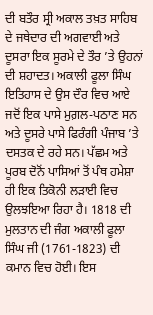ਦੀ ਬਤੌਰ ਸ੍ਰੀ ਅਕਾਲ ਤਖ਼ਤ ਸਾਹਿਬ ਦੇ ਜਥੇਦਾਰ ਦੀ ਅਗਵਾਈ ਅਤੇ ਦੂਸਰਾ ਇਕ ਸੂਰਮੇ ਦੇ ਤੌਰ ’ਤੇ ਉਹਨਾਂ ਦੀ ਸ਼ਹਾਦਤ। ਅਕਾਲੀ ਫੂਲਾ ਸਿੰਘ ਇਤਿਹਾਸ ਦੇ ਉਸ ਦੌਰ ਵਿਚ ਆਏ ਜਦੋਂ ਇਕ ਪਾਸੇ ਮੁਗ਼ਲ-ਪਠਾਣ ਸਨ ਅਤੇ ਦੂਸਰੇ ਪਾਸੇ ਫਿਰੰਗੀ ਪੰਜਾਬ ’ਤੇ ਦਸਤਕ ਦੇ ਰਹੇ ਸਨ। ਪੱਛਮ ਅਤੇ ਪੂਰਬ ਦੋਨੋਂ ਪਾਸਿਆਂ ਤੋਂ ਪੰਥ ਹਮੇਸ਼ਾ ਹੀ ਇਕ ਤਿਕੋਨੀ ਲੜਾਈ ਵਿਚ ਉਲਝਇਆ ਰਿਹਾ ਹੈ। 1818 ਦੀ ਮੁਲਤਾਨ ਦੀ ਜੰਗ ਅਕਾਲੀ ਫੂਲਾ ਸਿੰਘ ਜੀ (1761-1823) ਦੀ ਕਮਾਨ ਵਿਚ ਹੋਈ। ਇਸ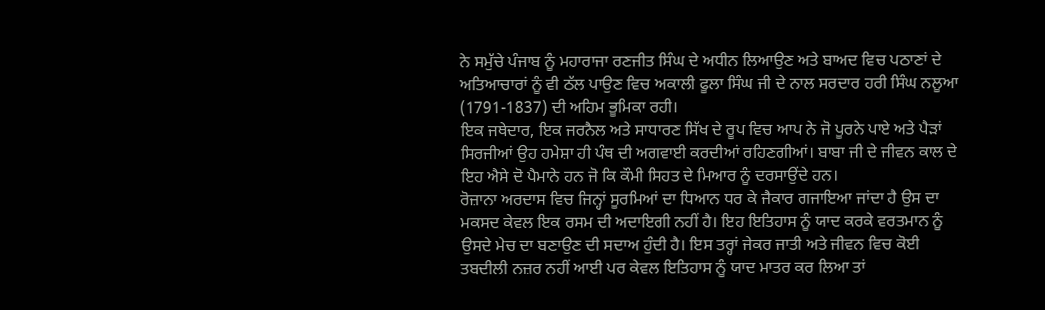ਨੇ ਸਮੁੱਚੇ ਪੰਜਾਬ ਨੂੰ ਮਹਾਰਾਜਾ ਰਣਜੀਤ ਸਿੰਘ ਦੇ ਅਧੀਨ ਲਿਆਉਣ ਅਤੇ ਬਾਅਦ ਵਿਚ ਪਠਾਣਾਂ ਦੇ ਅਤਿਆਚਾਰਾਂ ਨੂੰ ਵੀ ਠੱਲ ਪਾਉਣ ਵਿਚ ਅਕਾਲੀ ਫੂਲਾ ਸਿੰਘ ਜੀ ਦੇ ਨਾਲ ਸਰਦਾਰ ਹਰੀ ਸਿੰਘ ਨਲੂਆ (1791-1837) ਦੀ ਅਹਿਮ ਭੂਮਿਕਾ ਰਹੀ।
ਇਕ ਜਥੇਦਾਰ, ਇਕ ਜਰਨੈਲ ਅਤੇ ਸਾਧਾਰਣ ਸਿੱਖ ਦੇ ਰੂਪ ਵਿਚ ਆਪ ਨੇ ਜੋ ਪੂਰਨੇ ਪਾਏ ਅਤੇ ਪੈੜਾਂ ਸਿਰਜੀਆਂ ਉਹ ਹਮੇਸ਼ਾ ਹੀ ਪੰਥ ਦੀ ਅਗਵਾਈ ਕਰਦੀਆਂ ਰਹਿਣਗੀਆਂ। ਬਾਬਾ ਜੀ ਦੇ ਜੀਵਨ ਕਾਲ ਦੇ ਇਹ ਐਸੇ ਦੋ ਪੈਮਾਨੇ ਹਨ ਜੋ ਕਿ ਕੌਮੀ ਸਿਹਤ ਦੇ ਮਿਆਰ ਨੂੰ ਦਰਸਾਉਂਦੇ ਹਨ।
ਰੋਜ਼ਾਨਾ ਅਰਦਾਸ ਵਿਚ ਜਿਨ੍ਹਾਂ ਸੂਰਮਿਆਂ ਦਾ ਧਿਆਨ ਧਰ ਕੇ ਜੈਕਾਰ ਗਜਾਇਆ ਜਾਂਦਾ ਹੈ ਉਸ ਦਾ ਮਕਸਦ ਕੇਵਲ ਇਕ ਰਸਮ ਦੀ ਅਦਾਇਗੀ ਨਹੀਂ ਹੈ। ਇਹ ਇਤਿਹਾਸ ਨੂੰ ਯਾਦ ਕਰਕੇ ਵਰਤਮਾਨ ਨੂੰ ਉਸਦੇ ਮੇਚ ਦਾ ਬਣਾਉਣ ਦੀ ਸਦਾਅ ਹੁੰਦੀ ਹੈ। ਇਸ ਤਰ੍ਹਾਂ ਜੇਕਰ ਜਾਤੀ ਅਤੇ ਜੀਵਨ ਵਿਚ ਕੋਈ ਤਬਦੀਲੀ ਨਜ਼ਰ ਨਹੀਂ ਆਈ ਪਰ ਕੇਵਲ ਇਤਿਹਾਸ ਨੂੰ ਯਾਦ ਮਾਤਰ ਕਰ ਲਿਆ ਤਾਂ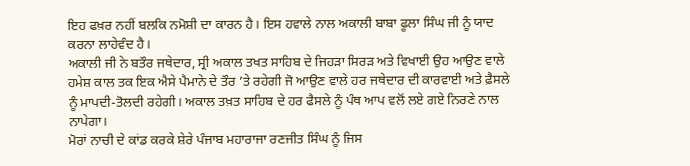ਇਹ ਫਖ਼ਰ ਨਹੀਂ ਬਲਕਿ ਨਮੋਸ਼ੀ ਦਾ ਕਾਰਨ ਹੈ। ਇਸ ਹਵਾਲੇ ਨਾਲ ਅਕਾਲੀ ਬਾਬਾ ਫੂਲਾ ਸਿੰਘ ਜੀ ਨੂੰ ਯਾਦ ਕਰਨਾ ਲਾਹੇਵੰਦ ਹੈ।
ਅਕਾਲੀ ਜੀ ਨੇ ਬਤੌਰ ਜਥੇਦਾਰ, ਸ੍ਰੀ ਅਕਾਲ ਤਖਤ ਸਾਹਿਬ ਦੇ ਜਿਹੜਾ ਸਿਰੜ ਅਤੇ ਵਿਖਾਈ ਉਹ ਆਉਣ ਵਾਲੇ ਹਮੇਸ਼ ਕਾਲ ਤਕ ਇਕ ਐਸੇ ਪੈਮਾਨੇ ਦੇ ਤੌਰ ’ਤੇ ਰਹੇਗੀ ਜੋ ਆਉਣ ਵਾਲੇ ਹਰ ਜਥੇਦਾਰ ਦੀ ਕਾਰਵਾਈ ਅਤੇ ਫ਼ੈਸਲੇ ਨੂੰ ਮਾਪਦੀ-ਤੋਲਦੀ ਰਹੇਗੀ। ਅਕਾਲ ਤਖ਼ਤ ਸਾਹਿਬ ਦੇ ਹਰ ਫੈਸਲੇ ਨੂੰ ਪੰਥ ਆਪ ਵਲੋਂ ਲਏ ਗਏ ਨਿਰਣੇ ਨਾਲ ਨਾਪੇਗਾ।
ਮੋਰਾਂ ਨਾਚੀ ਦੇ ਕਾਂਡ ਕਰਕੇ ਸ਼ੇਰੇ ਪੰਜਾਬ ਮਹਾਰਾਜਾ ਰਣਜੀਤ ਸਿੰਘ ਨੂੰ ਜਿਸ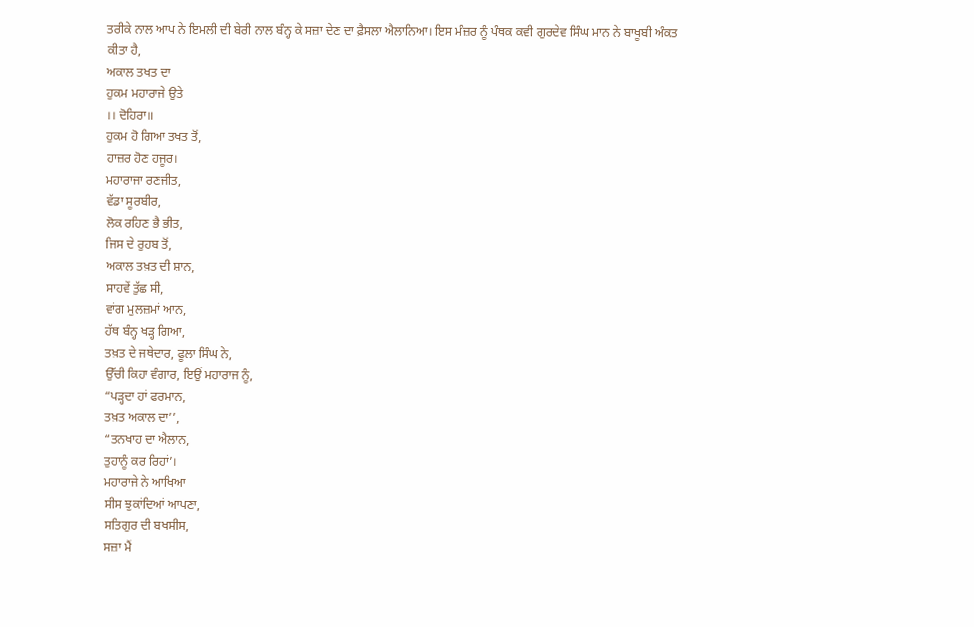ਤਰੀਕੇ ਨਾਲ ਆਪ ਨੇ ਇਮਲੀ ਦੀ ਬੇਰੀ ਨਾਲ ਬੰਨ੍ਹ ਕੇ ਸਜ਼ਾ ਦੇਣ ਦਾ ਫ਼ੈਸਲਾ ਐਲਾਨਿਆ। ਇਸ ਮੰਜ਼ਰ ਨੂੰ ਪੰਥਕ ਕਵੀ ਗੁਰਦੇਵ ਸਿੰਘ ਮਾਨ ਨੇ ਬਾਖੂਬੀ ਅੰਕਤ ਕੀਤਾ ਹੈ,
ਅਕਾਲ ਤਖਤ ਦਾ
ਹੁਕਮ ਮਹਾਰਾਜੇ ਉਤੇ
।। ਦੋਹਿਰਾ॥
ਹੁਕਮ ਹੋ ਗਿਆ ਤਖਤ ਤੋਂ,
ਹਾਜ਼ਰ ਹੋਣ ਹਜੂਰ।
ਮਹਾਰਾਜਾ ਰਣਜੀਤ,
ਵੱਡਾ ਸੂਰਬੀਰ,
ਲੋਕ ਰਹਿਣ ਭੈ ਭੀਤ,
ਜਿਸ ਦੇ ਰੁਹਬ ਤੋਂ,
ਅਕਾਲ ਤਖ਼ਤ ਦੀ ਸ਼ਾਨ,
ਸਾਹਵੇਂ ਤੁੱਛ ਸੀ,
ਵਾਂਗ ਮੁਲਜ਼ਮਾਂ ਆਨ,
ਹੱਥ ਬੰਨ੍ਹ ਖੜ੍ਹ ਗਿਆ,
ਤਖ਼ਤ ਦੇ ਜਥੇਦਾਰ, ਫੂਲਾ ਸਿੰਘ ਨੇ,
ਉੱਚੀ ਕਿਹਾ ਵੰਗਾਰ, ਇਉਂ ਮਹਾਰਾਜ ਨੂੰ,
“ਪੜ੍ਹਦਾ ਹਾਂ ਫਰਮਾਨ,
ਤਖ਼ਤ ਅਕਾਲ ਦਾ’’,
“ਤਨਖਾਹ ਦਾ ਐਲਾਨ,
ਤੁਹਾਨੂੰ ਕਰ ਰਿਹਾਂ’।
ਮਹਾਰਾਜੇ ਨੇ ਆਖਿਆ
ਸੀਸ ਝੁਕਾਂਦਿਆਂ ਆਪਣਾ,
ਸਤਿਗੁਰ ਦੀ ਬਖਸੀਸ,
ਸਜ਼ਾ ਮੈਂ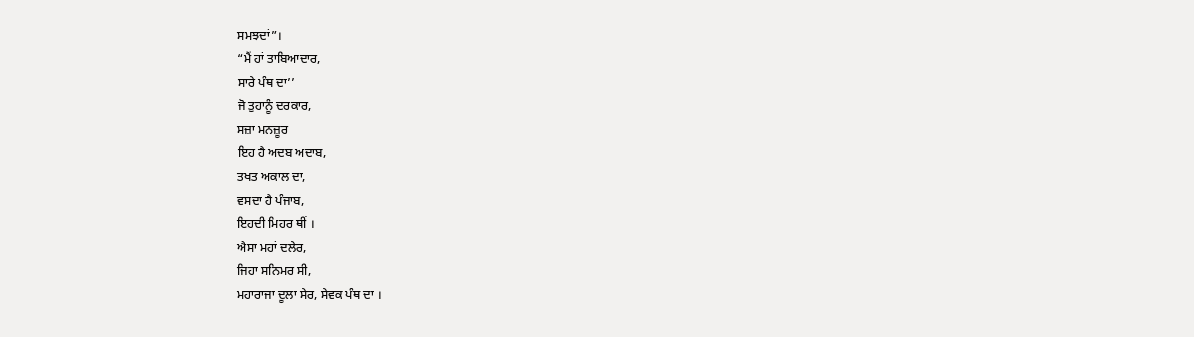ਸਮਝਦਾਂ”।
“ਮੈਂ ਹਾਂ ਤਾਬਿਆਦਾਰ,
ਸਾਰੇ ਪੰਥ ਦਾ’’
ਜੋ ਤੁਹਾਨੂੰ ਦਰਕਾਰ,
ਸਜ਼ਾ ਮਨਜ਼ੂਰ
ਇਹ ਹੈ ਅਦਬ ਅਦਾਬ,
ਤਖਤ ਅਕਾਲ ਦਾ,
ਵਸਦਾ ਹੈ ਪੰਜਾਬ,
ਇਹਦੀ ਮਿਹਰ ਥੀਂ ।
ਐਸਾ ਮਹਾਂ ਦਲੇਰ,
ਜਿਹਾ ਸਨਿਮਰ ਸੀ,
ਮਹਾਰਾਜਾ ਦੂਲਾ ਸੇਰ, ਸੇਵਕ ਪੰਥ ਦਾ ।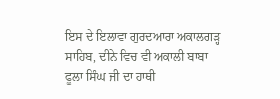ਇਸ ਦੇ ਇਲਾਵਾ ਗੁਰਦਆਰਾ ਅਕਾਲਗੜ੍ਹ ਸਾਹਿਬ, ਦੀਨੇ ਵਿਚ ਵੀ ਅਕਾਲੀ ਬਾਬਾ ਫੂਲਾ ਸਿੰਘ ਜੀ ਦਾ ਹਾਥੀ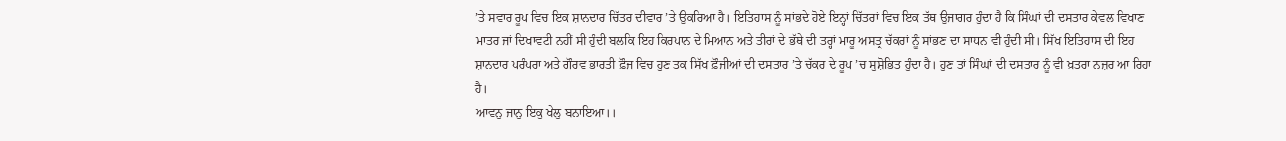’ਤੇ ਸਵਾਰ ਰੂਪ ਵਿਚ ਇਕ ਸ਼ਾਨਦਾਰ ਚਿੱਤਰ ਦੀਵਾਰ ’ਤੇ ਉਕਰਿਆ ਹੈ। ਇਤਿਹਾਸ ਨੂੰ ਸਾਂਭਦੇ ਹੋਏ ਇਨ੍ਹਾਂ ਚਿੱਤਰਾਂ ਵਿਚ ਇਕ ਤੱਥ ਉਜਾਗਰ ਹੁੰਦਾ ਹੈ ਕਿ ਸਿੰਘਾਂ ਦੀ ਦਸਤਾਰ ਕੇਵਲ ਵਿਖਾਣ ਮਾਤਰ ਜਾਂ ਦਿਖਾਵਟੀ ਨਹੀਂ ਸੀ ਹੁੰਦੀ ਬਲਕਿ ਇਹ ਕਿਰਪਾਨ ਦੇ ਮਿਆਨ ਅਤੇ ਤੀਰਾਂ ਦੇ ਭੱਥੇ ਦੀ ਤਰ੍ਹਾਂ ਮਾਰੂ ਅਸਤ੍ਰ ਚੱਕਰਾਂ ਨੂੰ ਸਾਂਭਣ ਦਾ ਸਾਧਨ ਵੀ ਹੁੰਦੀ ਸੀ। ਸਿੱਖ ਇਤਿਹਾਸ ਦੀ ਇਹ ਸ਼ਾਨਦਾਰ ਪਰੰਪਰਾ ਅਤੇ ਗੌਰਵ ਭਾਰਤੀ ਫ਼ੌਜ ਵਿਚ ਹੁਣ ਤਕ ਸਿੱਖ ਫ਼ੌਜੀਆਂ ਦੀ ਦਸਤਾਰ ’ਤੇ ਚੱਕਰ ਦੇ ਰੂਪ ’ਚ ਸੁਸ਼ੋਭਿਤ ਹੁੰਦਾ ਹੈ। ਹੁਣ ਤਾਂ ਸਿੰਘਾਂ ਦੀ ਦਸਤਾਰ ਨੂੰ ਵੀ ਖ਼ਤਰਾ ਨਜ਼ਰ ਆ ਰਿਹਾ ਹੈ।
ਆਵਨੁ ਜਾਨੁ ਇਕੁ ਖੇਲੁ ਬਨਾਇਆ।।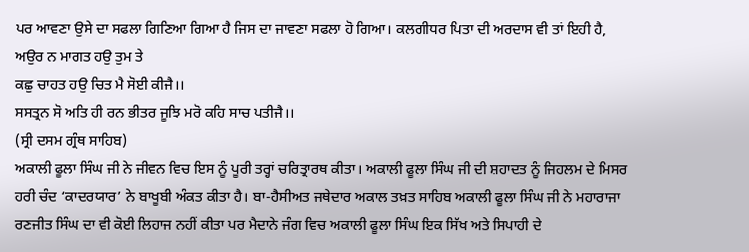ਪਰ ਆਵਣਾ ਉਸੇ ਦਾ ਸਫਲਾ ਗਿਣਿਆ ਗਿਆ ਹੈ ਜਿਸ ਦਾ ਜਾਵਣਾ ਸਫਲਾ ਹੋ ਗਿਆ। ਕਲਗੀਧਰ ਪਿਤਾ ਦੀ ਅਰਦਾਸ ਵੀ ਤਾਂ ਇਹੀ ਹੈ,
ਅਉਰ ਨ ਮਾਗਤ ਹਉ ਤੁਮ ਤੇ
ਕਛੁ ਚਾਹਤ ਹਉ ਚਿਤ ਮੈ ਸੋਈ ਕੀਜੈ।।
ਸਸਤ੍ਰਨ ਸੋ ਅਤਿ ਹੀ ਰਨ ਭੀਤਰ ਜੂਝਿ ਮਰੋ ਕਹਿ ਸਾਚ ਪਤੀਜੈ।।
(ਸ੍ਰੀ ਦਸਮ ਗ੍ਰੰਥ ਸਾਹਿਬ)
ਅਕਾਲੀ ਫੂਲਾ ਸਿੰਘ ਜੀ ਨੇ ਜੀਵਨ ਵਿਚ ਇਸ ਨੂੰ ਪੂਰੀ ਤਰ੍ਹਾਂ ਚਰਿਤ੍ਰਾਰਥ ਕੀਤਾ। ਅਕਾਲੀ ਫੂਲਾ ਸਿੰਘ ਜੀ ਦੀ ਸ਼ਹਾਦਤ ਨੂੰ ਜਿਹਲਮ ਦੇ ਮਿਸਰ ਹਰੀ ਚੰਦ ‘ਕਾਦਰਯਾਰ’ ਨੇ ਬਾਖੂਬੀ ਅੰਕਤ ਕੀਤਾ ਹੈ। ਬਾ-ਹੈਸੀਅਤ ਜਥੇਦਾਰ ਅਕਾਲ ਤਖ਼ਤ ਸਾਹਿਬ ਅਕਾਲੀ ਫੂਲਾ ਸਿੰਘ ਜੀ ਨੇ ਮਹਾਰਾਜਾ ਰਣਜੀਤ ਸਿੰਘ ਦਾ ਵੀ ਕੋਈ ਲਿਹਾਜ ਨਹੀਂ ਕੀਤਾ ਪਰ ਮੈਦਾਨੇ ਜੰਗ ਵਿਚ ਅਕਾਲੀ ਫੂਲਾ ਸਿੰਘ ਇਕ ਸਿੱਖ ਅਤੇ ਸਿਪਾਹੀ ਦੇ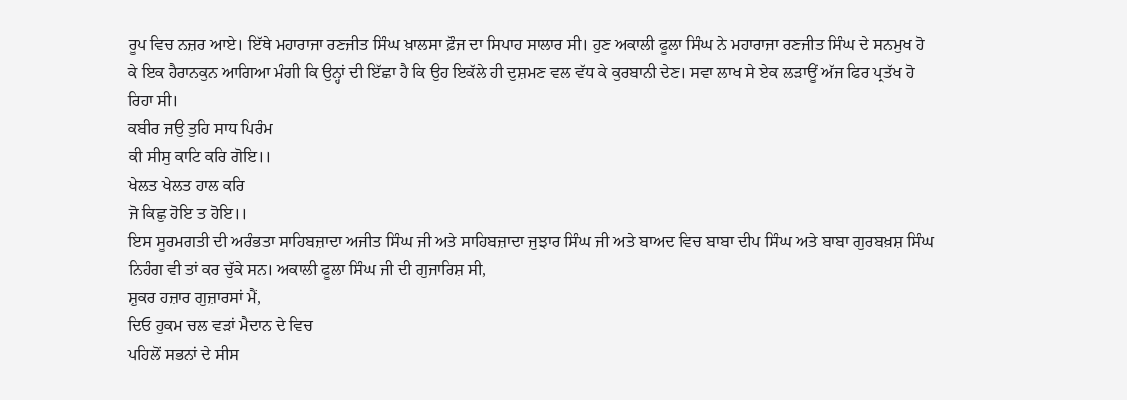ਰੂਪ ਵਿਚ ਨਜ਼ਰ ਆਏ। ਇੱਥੇ ਮਹਾਰਾਜਾ ਰਣਜੀਤ ਸਿੰਘ ਖ਼ਾਲਸਾ ਫ਼ੌਜ ਦਾ ਸਿਪਾਹ ਸਾਲਾਰ ਸੀ। ਹੁਣ ਅਕਾਲੀ ਫੂਲਾ ਸਿੰਘ ਨੇ ਮਹਾਰਾਜਾ ਰਣਜੀਤ ਸਿੰਘ ਦੇ ਸਨਮੁਖ ਹੋ ਕੇ ਇਕ ਹੈਰਾਨਕੁਨ ਆਗਿਆ ਮੰਗੀ ਕਿ ਉਨ੍ਹਾਂ ਦੀ ਇੱਛਾ ਹੈ ਕਿ ਉਹ ਇਕੱਲੇ ਹੀ ਦੁਸ਼ਮਣ ਵਲ ਵੱਧ ਕੇ ਕੁਰਬਾਨੀ ਦੇਣ। ਸਵਾ ਲਾਖ ਸੇ ਏਕ ਲੜਾਊਂ ਅੱਜ ਫਿਰ ਪ੍ਰਤੱਖ ਹੋ ਰਿਹਾ ਸੀ।
ਕਬੀਰ ਜਉ ਤੁਹਿ ਸਾਧ ਪਿਰੰਮ
ਕੀ ਸੀਸੁ ਕਾਟਿ ਕਰਿ ਗੋਇ।।
ਖੇਲਤ ਖੇਲਤ ਹਾਲ ਕਰਿ
ਜੋ ਕਿਛੁ ਹੋਇ ਤ ਹੋਇ।।
ਇਸ ਸੂਰਮਗਤੀ ਦੀ ਅਰੰਭਤਾ ਸਾਹਿਬਜ਼ਾਦਾ ਅਜੀਤ ਸਿੰਘ ਜੀ ਅਤੇ ਸਾਹਿਬਜ਼ਾਦਾ ਜੁਝਾਰ ਸਿੰਘ ਜੀ ਅਤੇ ਬਾਅਦ ਵਿਚ ਬਾਬਾ ਦੀਪ ਸਿੰਘ ਅਤੇ ਬਾਬਾ ਗੁਰਬਖ਼ਸ਼ ਸਿੰਘ ਨਿਹੰਗ ਵੀ ਤਾਂ ਕਰ ਚੁੱਕੇ ਸਨ। ਅਕਾਲੀ ਫੂਲਾ ਸਿੰਘ ਜੀ ਦੀ ਗੁਜਾਰਿਸ਼ ਸੀ,
ਸ਼ੁਕਰ ਹਜ਼ਾਰ ਗੁਜ਼ਾਰਸਾਂ ਮੈਂ,
ਦਿਓ ਹੁਕਮ ਚਲ ਵੜਾਂ ਮੈਦਾਨ ਦੇ ਵਿਚ
ਪਹਿਲੋਂ ਸਭਨਾਂ ਦੇ ਸੀਸ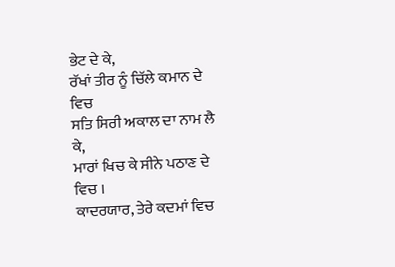ਭੇਟ ਦੇ ਕੇ,
ਰੱਖਾਂ ਤੀਰ ਨੂੰ ਚਿੱਲੇ ਕਮਾਨ ਦੇ ਵਿਚ
ਸਤਿ ਸਿਰੀ ਅਕਾਲ ਦਾ ਨਾਮ ਲੈ ਕੇ,
ਮਾਰਾਂ ਖਿਚ ਕੇ ਸੀਨੇ ਪਠਾਣ ਦੇ ਵਿਚ ।
ਕਾਦਰਯਾਰ, ਤੇਰੇ ਕਦਮਾਂ ਵਿਚ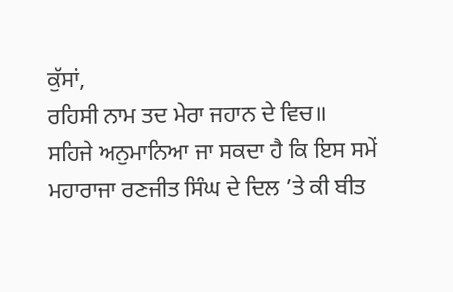ਕੁੱਸਾਂ,
ਰਹਿਸੀ ਨਾਮ ਤਦ ਮੇਰਾ ਜਹਾਨ ਦੇ ਵਿਚ॥
ਸਹਿਜੇ ਅਨੁਮਾਨਿਆ ਜਾ ਸਕਦਾ ਹੈ ਕਿ ਇਸ ਸਮੇਂ ਮਹਾਰਾਜਾ ਰਣਜੀਤ ਸਿੰਘ ਦੇ ਦਿਲ ’ਤੇ ਕੀ ਬੀਤ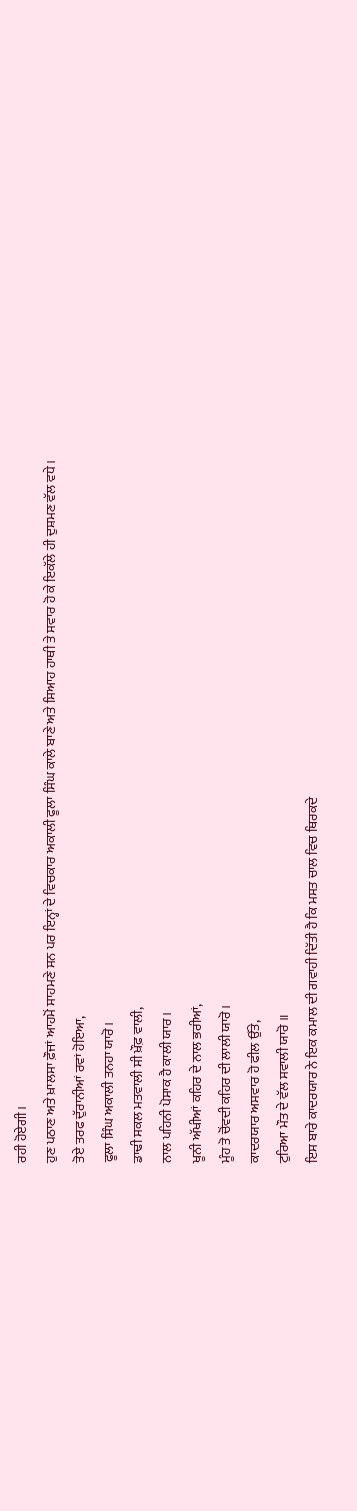ਰਹੀ ਹੋਏਗੀ।
ਹੁਣ ਪਠਾਣ ਅਤੇ ਖ਼ਾਲਸਾ ਫ਼ੌਜਾਂ ਆਹਮੋਂ ਸਾਹਮਣੇ ਸਨ ਪਰ ਇਨ੍ਹਾਂ ਦੇ ਵਿਚਕਾਰ ਅਕਾਲੀ ਫੂਲਾ ਸਿੰਘ ਕਾਲੇ ਬਾਣੇ ਅਤੇ ਸਿਆਹ ਹਾਥੀ ਤੇ ਸਵਾਰ ਹੋ ਕੇ ਇਕੱਲੇ ਹੀ ਦੁਸ਼ਮਣ ਵੱਲ ਵਧੇ।
ਤੋਏ ਤਰਫ ਦੁੱਰਾਨੀਆਂ ਰਵਾਂ ਹੋਇਆ,
ਫੂਲਾ ਸਿੰਘ ਅਕਾਲੀ ਤਨਹਾ ਯਾਰੋ।
ਡਾਢੀ ਸਕਲ ਮਤਵਾਲੀ ਸੀ ਖ਼ੌਫ਼ ਵਾਲੀ,
ਨਾਲ ਪਹਿਨੀ ਪੋਸਾਕ ਹੈ ਕਾਲੀ ਯਾਰ।
ਖੂਨੀ ਅੱਖੀਆਂ ਕਹਿਰ ਦੇ ਨਾਲ ਭਰੀਆਂ,
ਮੂੰਹ ਤੋ ਚੋਂਵਦੀ ਕਹਿਰ ਦੀ ਲਾਲੀ ਯਾਰੋ।
ਕਾਦਰਯਾਰ ਅਸਵਾਰ ਹੋ ਫੀਲ ਉੱਤੇ,
ਟੁਰਿਆ ਮੌਤ ਦੇ ਵੱਲ ਸਵਾਲੀ ਯਾਰੋ ॥
ਇਸ ਬਾਰੇ ਕਾਦਰਯਾਰ ਨੇ ਇਕ ਕਮਾਲ ਦੀ ਗਵਾਹੀ ਦਿੱਤੀ ਹੈ ਕਿ ਮਸਤ ਚਾਲ ਵਿਚ ਥਿਰਕਦੇ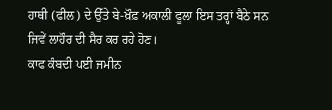ਹਾਥੀ (ਫੀਲ) ਦੇ ਉੱਤੇ ਬੇ-ਖ਼ੌਫ਼ ਅਕਾਲੀ ਫੂਲਾ ਇਸ ਤਰ੍ਹਾਂ ਬੈਠੇ ਸਨ ਜਿਵੇਂ ਲਾਹੌਰ ਦੀ ਸੈਰ ਕਰ ਰਹੇ ਹੋਣ।
ਕਾਫ ਕੰਬਦੀ ਪਈ ਜਮੀਨ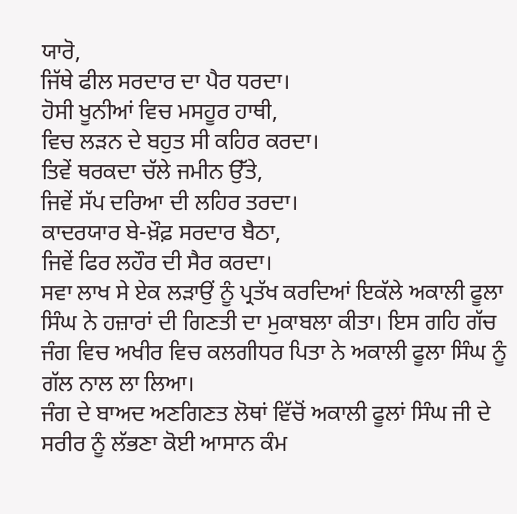ਯਾਰੋ,
ਜਿੱਥੇ ਫੀਲ ਸਰਦਾਰ ਦਾ ਪੈਰ ਧਰਦਾ।
ਹੋਸੀ ਖੂਨੀਆਂ ਵਿਚ ਮਸਹੂਰ ਹਾਥੀ,
ਵਿਚ ਲੜਨ ਦੇ ਬਹੁਤ ਸੀ ਕਹਿਰ ਕਰਦਾ।
ਤਿਵੇਂ ਥਰਕਦਾ ਚੱਲੇ ਜਮੀਨ ਉੱਤੇ,
ਜਿਵੇਂ ਸੱਪ ਦਰਿਆ ਦੀ ਲਹਿਰ ਤਰਦਾ।
ਕਾਦਰਯਾਰ ਬੇ-ਖ਼ੌਫ਼ ਸਰਦਾਰ ਬੈਠਾ,
ਜਿਵੇਂ ਫਿਰ ਲਹੌਰ ਦੀ ਸੈਰ ਕਰਦਾ।
ਸਵਾ ਲਾਖ ਸੇ ਏਕ ਲੜਾਉਂ ਨੂੰ ਪ੍ਰਤੱਖ ਕਰਦਿਆਂ ਇਕੱਲੇ ਅਕਾਲੀ ਫੂਲਾ ਸਿੰਘ ਨੇ ਹਜ਼ਾਰਾਂ ਦੀ ਗਿਣਤੀ ਦਾ ਮੁਕਾਬਲਾ ਕੀਤਾ। ਇਸ ਗਹਿ ਗੱਚ ਜੰਗ ਵਿਚ ਅਖੀਰ ਵਿਚ ਕਲਗੀਧਰ ਪਿਤਾ ਨੇ ਅਕਾਲੀ ਫੂਲਾ ਸਿੰਘ ਨੂੰ ਗੱਲ ਨਾਲ ਲਾ ਲਿਆ।
ਜੰਗ ਦੇ ਬਾਅਦ ਅਣਗਿਣਤ ਲੋਥਾਂ ਵਿੱਚੋਂ ਅਕਾਲੀ ਫੂਲਾਂ ਸਿੰਘ ਜੀ ਦੇ ਸਰੀਰ ਨੂੰ ਲੱਭਣਾ ਕੋਈ ਆਸਾਨ ਕੰਮ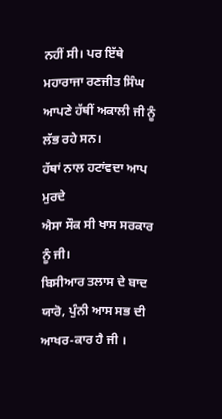ਨਹੀਂ ਸੀ। ਪਰ ਇੱਥੇ ਮਹਾਰਾਜਾ ਰਣਜੀਤ ਸਿੰਘ ਆਪਣੇ ਹੱਥੀਂ ਅਕਾਲੀ ਜੀ ਨੂੰ ਲੱਭ ਰਹੇ ਸਨ।
ਹੱਥਾਂ ਨਾਲ ਹਟਾਂਵਦਾ ਆਪ ਮੁਰਦੇ
ਐਸਾ ਸੌਕ ਸੀ ਖਾਸ ਸਰਕਾਰ ਨੂੰ ਜੀ।
ਬਿਸੀਆਰ ਤਲਾਸ ਦੇ ਬਾਦ ਯਾਰੋ, ਪੁੰਨੀ ਆਸ ਸਭ ਦੀ ਆਖਰ-ਕਾਰ ਹੈ ਜੀ ।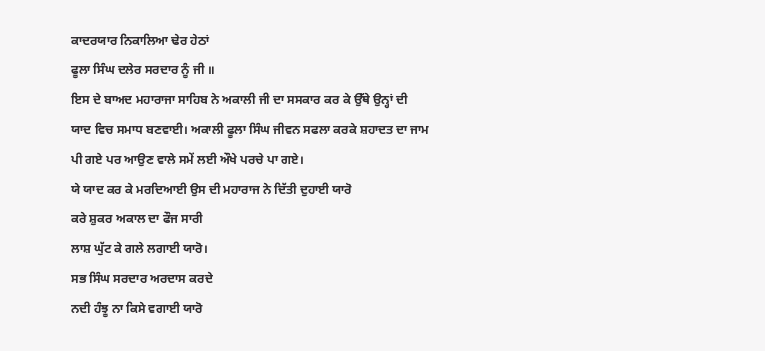ਕਾਦਰਯਾਰ ਨਿਕਾਲਿਆ ਢੇਰ ਹੇਠਾਂ
ਫੂਲਾ ਸਿੰਘ ਦਲੇਰ ਸਰਦਾਰ ਨੂੰ ਜੀ ॥
ਇਸ ਦੇ ਬਾਅਦ ਮਹਾਰਾਜਾ ਸਾਹਿਬ ਨੇ ਅਕਾਲੀ ਜੀ ਦਾ ਸਸਕਾਰ ਕਰ ਕੇ ਉੱਥੇ ਉਨ੍ਹਾਂ ਦੀ ਯਾਦ ਵਿਚ ਸਮਾਧ ਬਣਵਾਈ। ਅਕਾਲੀ ਫੂਲਾ ਸਿੰਘ ਜੀਵਨ ਸਫਲਾ ਕਰਕੇ ਸ਼ਹਾਦਤ ਦਾ ਜਾਮ ਪੀ ਗਏ ਪਰ ਆਉਣ ਵਾਲੇ ਸਮੇਂ ਲਈ ਔਖੇ ਪਰਚੇ ਪਾ ਗਏ।
ਯੇ ਯਾਦ ਕਰ ਕੇ ਮਰਦਿਆਈ ਉਸ ਦੀ ਮਹਾਰਾਜ ਨੇ ਦਿੱਤੀ ਦੁਹਾਈ ਯਾਰੋ
ਕਰੇ ਸ਼ੁਕਰ ਅਕਾਲ ਦਾ ਫੌਜ ਸਾਰੀ
ਲਾਸ਼ ਘੁੱਟ ਕੇ ਗਲੇ ਲਗਾਈ ਯਾਰੋ।
ਸਭ ਸਿੰਘ ਸਰਦਾਰ ਅਰਦਾਸ ਕਰਦੇ
ਨਦੀ ਹੰਝੂ ਨਾ ਕਿਸੇ ਵਗਾਈ ਯਾਰੋ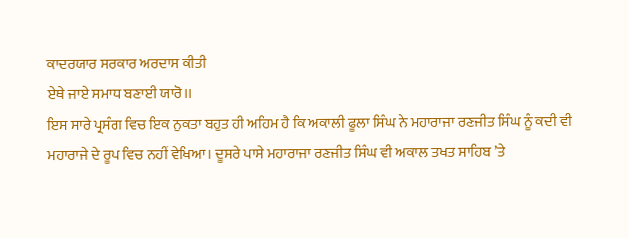ਕਾਦਰਯਾਰ ਸਰਕਾਰ ਅਰਦਾਸ ਕੀਤੀ
ਏਥੇ ਜਾਏ ਸਮਾਧ ਬਣਾਈ ਯਾਰੋ।।
ਇਸ ਸਾਰੇ ਪ੍ਰਸੰਗ ਵਿਚ ਇਕ ਨੁਕਤਾ ਬਹੁਤ ਹੀ ਅਹਿਮ ਹੈ ਕਿ ਅਕਾਲੀ ਫੂਲਾ ਸਿੰਘ ਨੇ ਮਹਾਰਾਜਾ ਰਣਜੀਤ ਸਿੰਘ ਨੂੰ ਕਦੀ ਵੀ ਮਹਾਰਾਜੇ ਦੇ ਰੂਪ ਵਿਚ ਨਹੀਂ ਵੇਖਿਆ। ਦੂਸਰੇ ਪਾਸੇ ਮਹਾਰਾਜਾ ਰਣਜੀਤ ਸਿੰਘ ਵੀ ਅਕਾਲ ਤਖਤ ਸਾਹਿਬ ’ਤੇ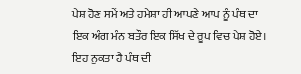ਪੇਸ਼ ਹੋਣ ਸਮੇਂ ਅਤੇ ਹਮੇਸ਼ਾ ਹੀ ਆਪਣੇ ਆਪ ਨੂੰ ਪੰਥ ਦਾ ਇਕ ਅੰਗ ਮੰਨ ਬਤੌਰ ਇਕ ਸਿੱਖ ਦੇ ਰੂਪ ਵਿਚ ਪੇਸ਼ ਹੋਏ। ਇਹ ਨੁਕਤਾ ਹੈ ਪੰਥ ਦੀ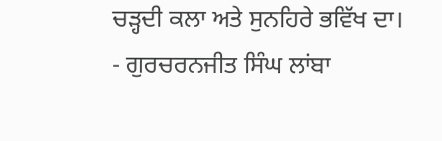ਚੜ੍ਹਦੀ ਕਲਾ ਅਤੇ ਸੁਨਹਿਰੇ ਭਵਿੱਖ ਦਾ।
- ਗੁਰਚਰਨਜੀਤ ਸਿੰਘ ਲਾਂਬਾ